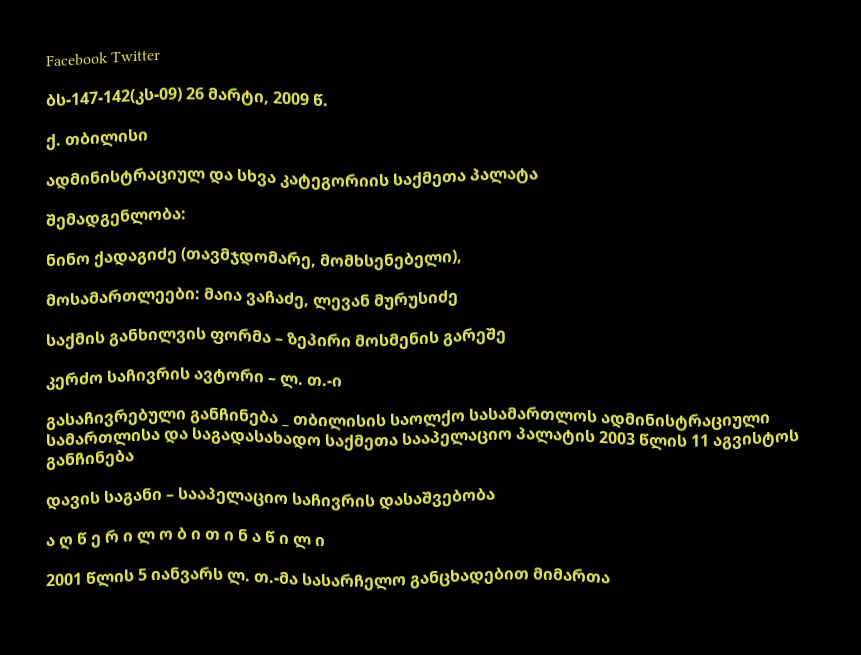Facebook Twitter

ბს-147-142(კს-09) 26 მარტი, 2009 წ.

ქ. თბილისი

ადმინისტრაციულ და სხვა კატეგორიის საქმეთა პალატა

შემადგენლობა:

ნინო ქადაგიძე (თავმჯდომარე, მომხსენებელი),

მოსამართლეები: მაია ვაჩაძე, ლევან მურუსიძე

საქმის განხილვის ფორმა – ზეპირი მოსმენის გარეშე

კერძო საჩივრის ავტორი – ლ. თ.-ი

გასაჩივრებული განჩინება _ თბილისის საოლქო სასამართლოს ადმინისტრაციული სამართლისა და საგადასახადო საქმეთა სააპელაციო პალატის 2003 წლის 11 აგვისტოს განჩინება

დავის საგანი – სააპელაციო საჩივრის დასაშვებობა

ა ღ წ ე რ ი ლ ო ბ ი თ ი ნ ა წ ი ლ ი

2001 წლის 5 იანვარს ლ. თ.-მა სასარჩელო განცხადებით მიმართა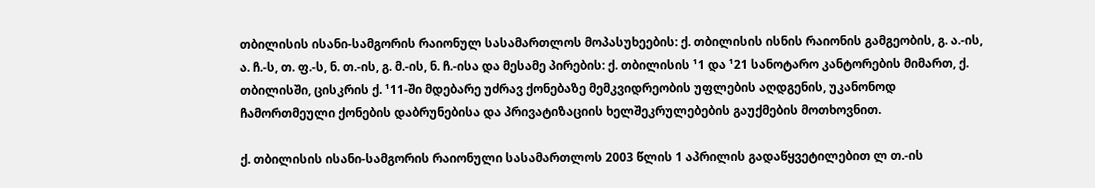თბილისის ისანი-სამგორის რაიონულ სასამართლოს მოპასუხეების: ქ. თბილისის ისნის რაიონის გამგეობის, გ. ა.-ის, ა. ჩ.-ს, თ. ფ.-ს, ნ. თ.-ის, გ. მ.-ის, ნ. ჩ.-ისა და მესამე პირების: ქ. თბილისის ¹1 და ¹21 სანოტარო კანტორების მიმართ, ქ. თბილისში, ცისკრის ქ. ¹11-ში მდებარე უძრავ ქონებაზე მემკვიდრეობის უფლების აღდგენის, უკანონოდ ჩამორთმეული ქონების დაბრუნებისა და პრივატიზაციის ხელშეკრულებების გაუქმების მოთხოვნით.

ქ. თბილისის ისანი-სამგორის რაიონული სასამართლოს 2003 წლის 1 აპრილის გადაწყვეტილებით ლ თ.-ის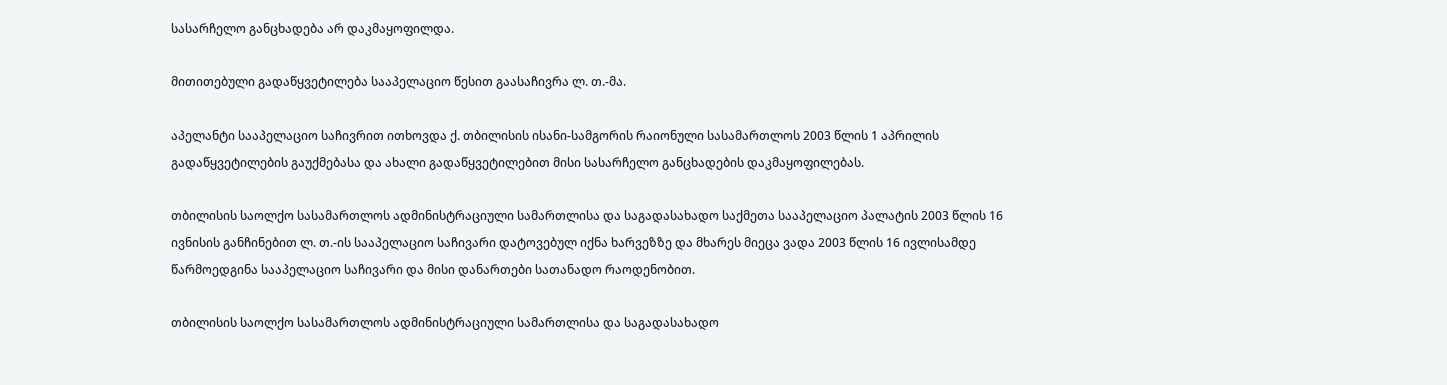სასარჩელო განცხადება არ დაკმაყოფილდა.

მითითებული გადაწყვეტილება სააპელაციო წესით გაასაჩივრა ლ. თ.-მა.

აპელანტი სააპელაციო საჩივრით ითხოვდა ქ. თბილისის ისანი-სამგორის რაიონული სასამართლოს 2003 წლის 1 აპრილის გადაწყვეტილების გაუქმებასა და ახალი გადაწყვეტილებით მისი სასარჩელო განცხადების დაკმაყოფილებას.

თბილისის საოლქო სასამართლოს ადმინისტრაციული სამართლისა და საგადასახადო საქმეთა სააპელაციო პალატის 2003 წლის 16 ივნისის განჩინებით ლ. თ.-ის სააპელაციო საჩივარი დატოვებულ იქნა ხარვეზზე და მხარეს მიეცა ვადა 2003 წლის 16 ივლისამდე წარმოედგინა სააპელაციო საჩივარი და მისი დანართები სათანადო რაოდენობით.

თბილისის საოლქო სასამართლოს ადმინისტრაციული სამართლისა და საგადასახადო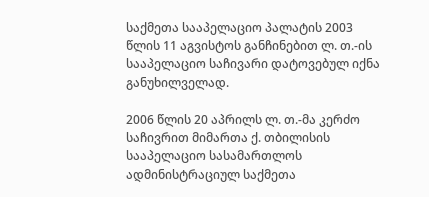საქმეთა სააპელაციო პალატის 2003 წლის 11 აგვისტოს განჩინებით ლ. თ.-ის სააპელაციო საჩივარი დატოვებულ იქნა განუხილველად.

2006 წლის 20 აპრილს ლ. თ.-მა კერძო საჩივრით მიმართა ქ. თბილისის სააპელაციო სასამართლოს ადმინისტრაციულ საქმეთა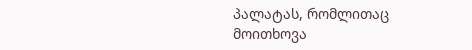პალატას, რომლითაც მოითხოვა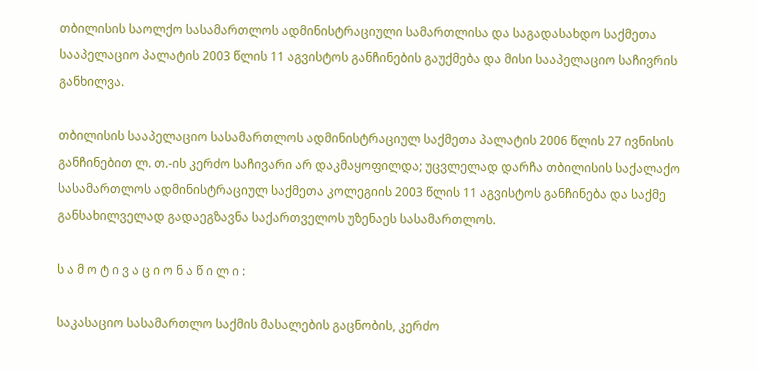თბილისის საოლქო სასამართლოს ადმინისტრაციული სამართლისა და საგადასახდო საქმეთა სააპელაციო პალატის 2003 წლის 11 აგვისტოს განჩინების გაუქმება და მისი სააპელაციო საჩივრის განხილვა.

თბილისის სააპელაციო სასამართლოს ადმინისტრაციულ საქმეთა პალატის 2006 წლის 27 ივნისის განჩინებით ლ. თ.-ის კერძო საჩივარი არ დაკმაყოფილდა; უცვლელად დარჩა თბილისის საქალაქო სასამართლოს ადმინისტრაციულ საქმეთა კოლეგიის 2003 წლის 11 აგვისტოს განჩინება და საქმე განსახილველად გადაეგზავნა საქართველოს უზენაეს სასამართლოს.

ს ა მ ო ტ ი ვ ა ც ი ო ნ ა წ ი ლ ი :

საკასაციო სასამართლო საქმის მასალების გაცნობის, კერძო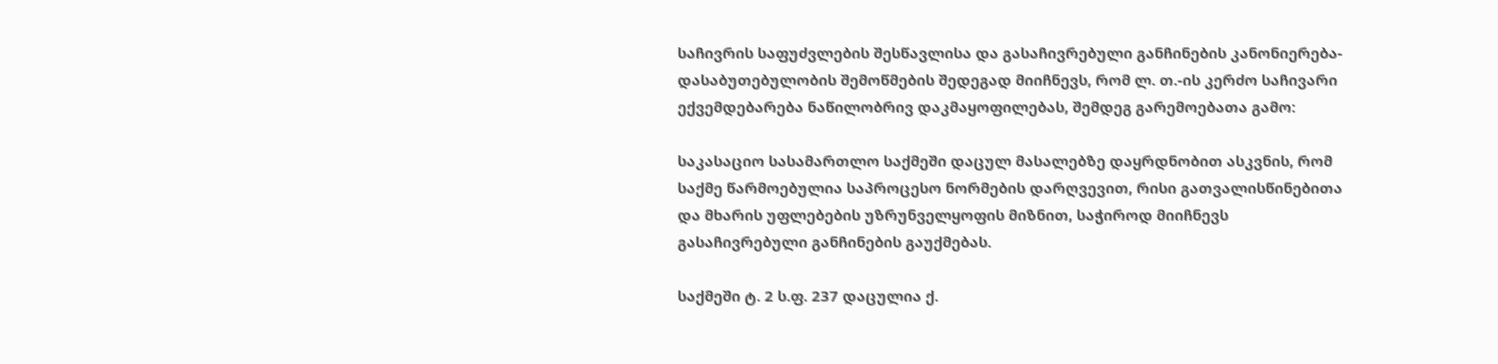საჩივრის საფუძვლების შესწავლისა და გასაჩივრებული განჩინების კანონიერება-დასაბუთებულობის შემოწმების შედეგად მიიჩნევს, რომ ლ. თ.-ის კერძო საჩივარი ექვემდებარება ნაწილობრივ დაკმაყოფილებას, შემდეგ გარემოებათა გამო:

საკასაციო სასამართლო საქმეში დაცულ მასალებზე დაყრდნობით ასკვნის, რომ საქმე წარმოებულია საპროცესო ნორმების დარღვევით, რისი გათვალისწინებითა და მხარის უფლებების უზრუნველყოფის მიზნით, საჭიროდ მიიჩნევს გასაჩივრებული განჩინების გაუქმებას.

საქმეში ტ. 2 ს.ფ. 237 დაცულია ქ.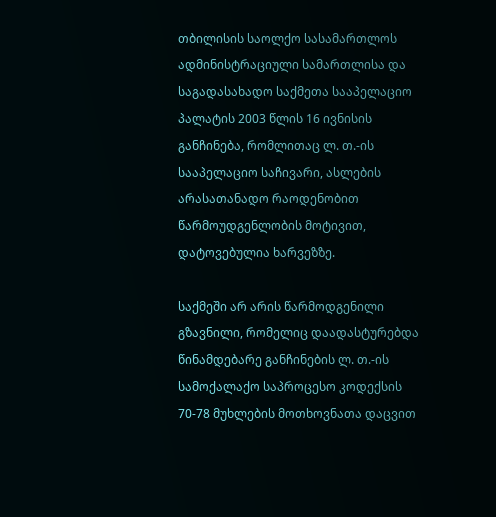თბილისის საოლქო სასამართლოს ადმინისტრაციული სამართლისა და საგადასახადო საქმეთა სააპელაციო პალატის 2003 წლის 16 ივნისის განჩინება, რომლითაც ლ. თ.-ის სააპელაციო საჩივარი, ასლების არასათანადო რაოდენობით წარმოუდგენლობის მოტივით, დატოვებულია ხარვეზზე.

საქმეში არ არის წარმოდგენილი გზავნილი, რომელიც დაადასტურებდა წინამდებარე განჩინების ლ. თ.-ის სამოქალაქო საპროცესო კოდექსის 70-78 მუხლების მოთხოვნათა დაცვით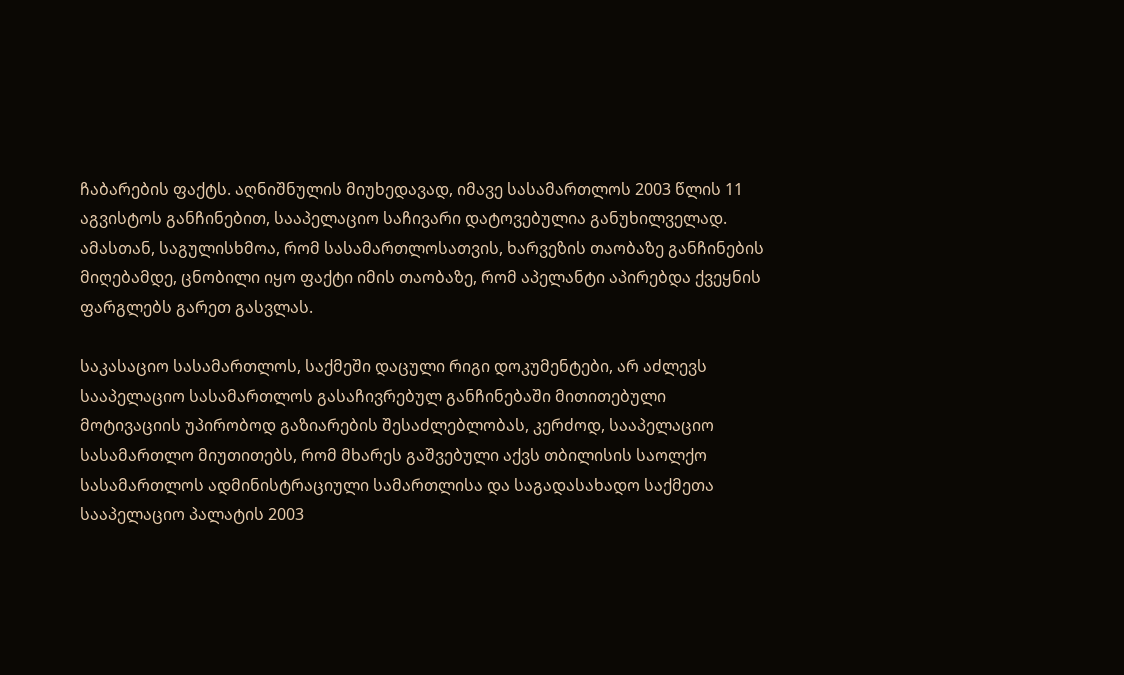ჩაბარების ფაქტს. აღნიშნულის მიუხედავად, იმავე სასამართლოს 2003 წლის 11 აგვისტოს განჩინებით, სააპელაციო საჩივარი დატოვებულია განუხილველად. ამასთან, საგულისხმოა, რომ სასამართლოსათვის, ხარვეზის თაობაზე განჩინების მიღებამდე, ცნობილი იყო ფაქტი იმის თაობაზე, რომ აპელანტი აპირებდა ქვეყნის ფარგლებს გარეთ გასვლას.

საკასაციო სასამართლოს, საქმეში დაცული რიგი დოკუმენტები, არ აძლევს სააპელაციო სასამართლოს გასაჩივრებულ განჩინებაში მითითებული მოტივაციის უპირობოდ გაზიარების შესაძლებლობას, კერძოდ, სააპელაციო სასამართლო მიუთითებს, რომ მხარეს გაშვებული აქვს თბილისის საოლქო სასამართლოს ადმინისტრაციული სამართლისა და საგადასახადო საქმეთა სააპელაციო პალატის 2003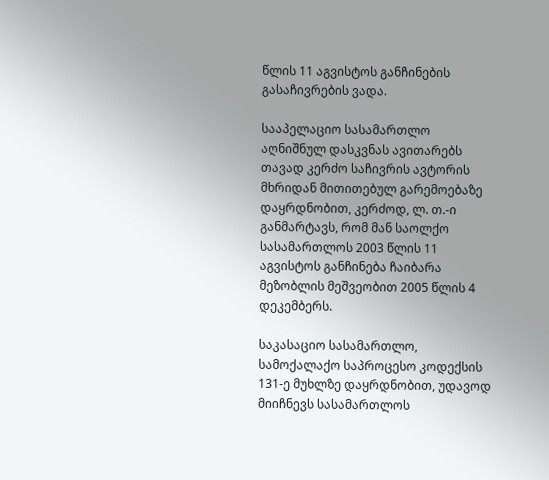წლის 11 აგვისტოს განჩინების გასაჩივრების ვადა.

სააპელაციო სასამართლო აღნიშნულ დასკვნას ავითარებს თავად კერძო საჩივრის ავტორის მხრიდან მითითებულ გარემოებაზე დაყრდნობით, კერძოდ, ლ. თ.-ი განმარტავს, რომ მან საოლქო სასამართლოს 2003 წლის 11 აგვისტოს განჩინება ჩაიბარა მეზობლის მეშვეობით 2005 წლის 4 დეკემბერს.

საკასაციო სასამართლო, სამოქალაქო საპროცესო კოდექსის 131-ე მუხლზე დაყრდნობით, უდავოდ მიიჩნევს სასამართლოს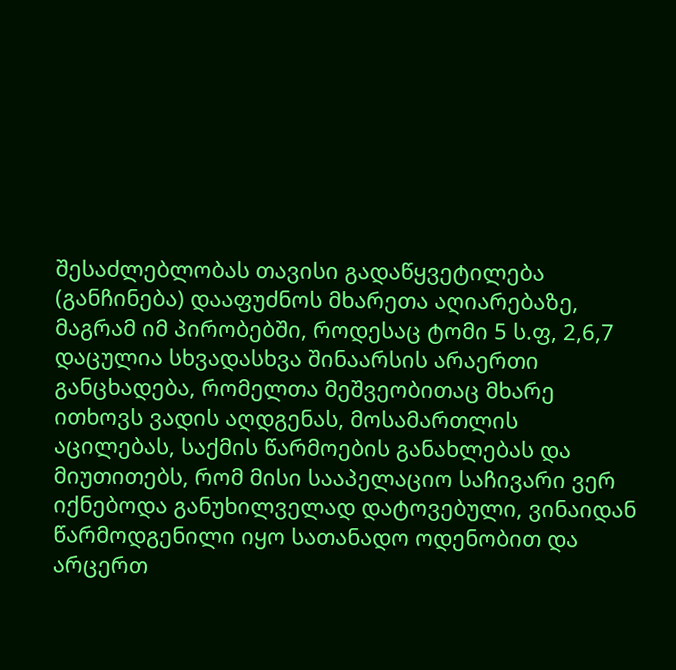შესაძლებლობას თავისი გადაწყვეტილება (განჩინება) დააფუძნოს მხარეთა აღიარებაზე, მაგრამ იმ პირობებში, როდესაც ტომი 5 ს.ფ, 2,6,7 დაცულია სხვადასხვა შინაარსის არაერთი განცხადება, რომელთა მეშვეობითაც მხარე ითხოვს ვადის აღდგენას, მოსამართლის აცილებას, საქმის წარმოების განახლებას და მიუთითებს, რომ მისი სააპელაციო საჩივარი ვერ იქნებოდა განუხილველად დატოვებული, ვინაიდან წარმოდგენილი იყო სათანადო ოდენობით და არცერთ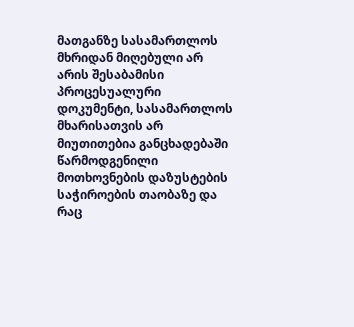მათგანზე სასამართლოს მხრიდან მიღებული არ არის შესაბამისი პროცესუალური დოკუმენტი, სასამართლოს მხარისათვის არ მიუთითებია განცხადებაში წარმოდგენილი მოთხოვნების დაზუსტების საჭიროების თაობაზე და რაც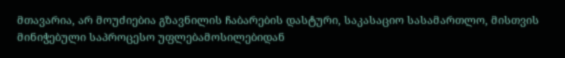მთავარია, არ მოუძიებია გზავნილის ჩაბარების დასტური, საკასაციო სასამართლო, მისთვის მინიჭებული საპროცესო უფლებამოსილებიდან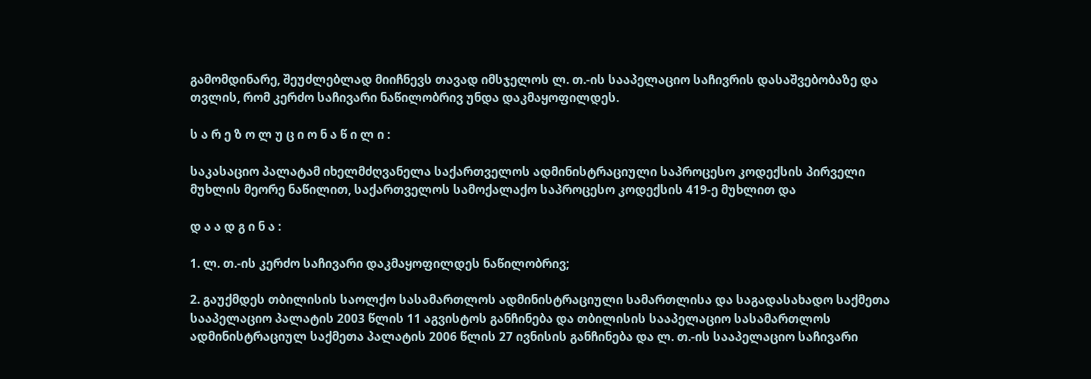გამომდინარე, შეუძლებლად მიიჩნევს თავად იმსჯელოს ლ. თ.-ის სააპელაციო საჩივრის დასაშვებობაზე და თვლის, რომ კერძო საჩივარი ნაწილობრივ უნდა დაკმაყოფილდეს.

ს ა რ ე ზ ო ლ უ ც ი ო ნ ა წ ი ლ ი :

საკასაციო პალატამ იხელმძღვანელა საქართველოს ადმინისტრაციული საპროცესო კოდექსის პირველი მუხლის მეორე ნაწილით, საქართველოს სამოქალაქო საპროცესო კოდექსის 419-ე მუხლით და

დ ა ა დ გ ი ნ ა :

1. ლ. თ.-ის კერძო საჩივარი დაკმაყოფილდეს ნაწილობრივ;

2. გაუქმდეს თბილისის საოლქო სასამართლოს ადმინისტრაციული სამართლისა და საგადასახადო საქმეთა სააპელაციო პალატის 2003 წლის 11 აგვისტოს განჩინება და თბილისის სააპელაციო სასამართლოს ადმინისტრაციულ საქმეთა პალატის 2006 წლის 27 ივნისის განჩინება და ლ. თ.-ის სააპელაციო საჩივარი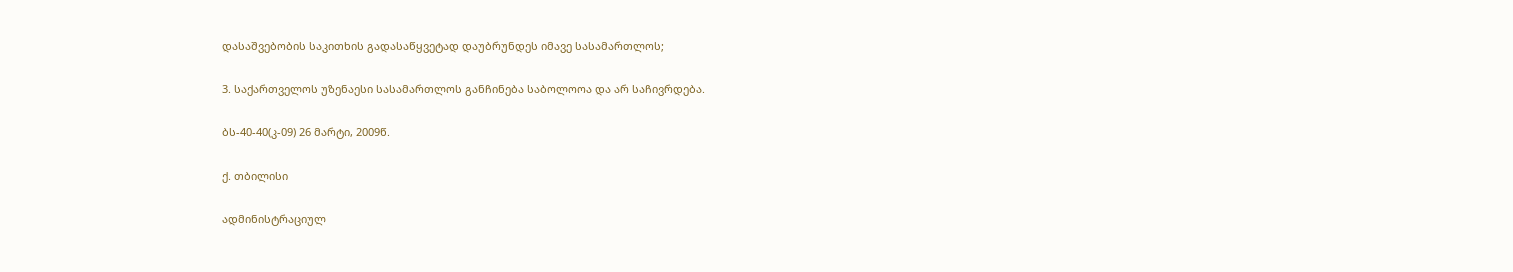დასაშვებობის საკითხის გადასაწყვეტად დაუბრუნდეს იმავე სასამართლოს;

3. საქართველოს უზენაესი სასამართლოს განჩინება საბოლოოა და არ საჩივრდება.

ბს-40-40(კ-09) 26 მარტი, 2009წ.

ქ. თბილისი

ადმინისტრაციულ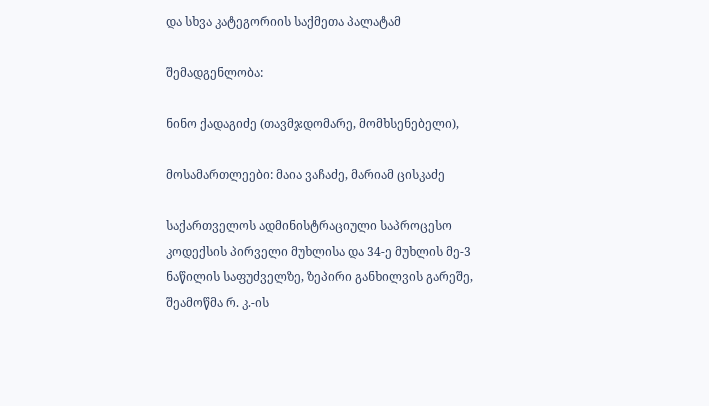და სხვა კატეგორიის საქმეთა პალატამ

შემადგენლობა:

ნინო ქადაგიძე (თავმჯდომარე, მომხსენებელი),

მოსამართლეები: მაია ვაჩაძე, მარიამ ცისკაძე

საქართველოს ადმინისტრაციული საპროცესო კოდექსის პირველი მუხლისა და 34-ე მუხლის მე-3 ნაწილის საფუძველზე, ზეპირი განხილვის გარეშე, შეამოწმა რ. კ.-ის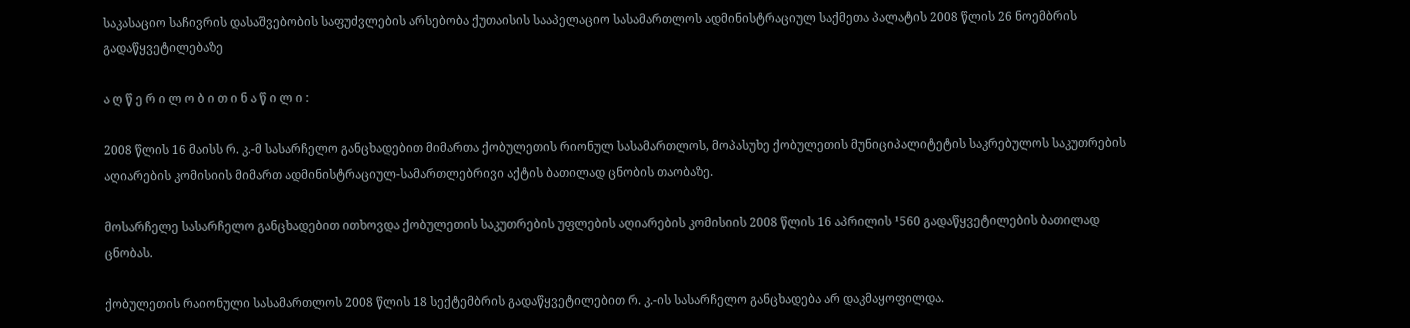საკასაციო საჩივრის დასაშვებობის საფუძვლების არსებობა ქუთაისის სააპელაციო სასამართლოს ადმინისტრაციულ საქმეთა პალატის 2008 წლის 26 ნოემბრის გადაწყვეტილებაზე

ა ღ წ ე რ ი ლ ო ბ ი თ ი ნ ა წ ი ლ ი :

2008 წლის 16 მაისს რ. კ.-მ სასარჩელო განცხადებით მიმართა ქობულეთის რიონულ სასამართლოს, მოპასუხე ქობულეთის მუნიციპალიტეტის საკრებულოს საკუთრების აღიარების კომისიის მიმართ ადმინისტრაციულ-სამართლებრივი აქტის ბათილად ცნობის თაობაზე.

მოსარჩელე სასარჩელო განცხადებით ითხოვდა ქობულეთის საკუთრების უფლების აღიარების კომისიის 2008 წლის 16 აპრილის ¹560 გადაწყვეტილების ბათილად ცნობას.

ქობულეთის რაიონული სასამართლოს 2008 წლის 18 სექტემბრის გადაწყვეტილებით რ. კ.-ის სასარჩელო განცხადება არ დაკმაყოფილდა.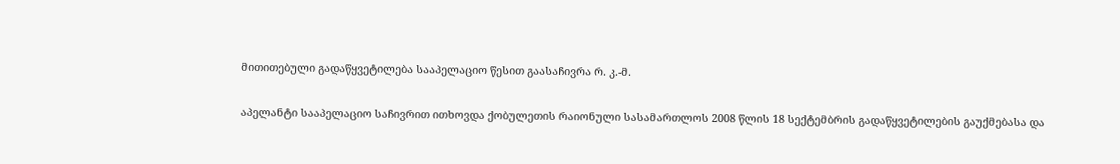მითითებული გადაწყვეტილება სააპელაციო წესით გაასაჩივრა რ. კ.-მ.

აპელანტი სააპელაციო საჩივრით ითხოვდა ქობულეთის რაიონული სასამართლოს 2008 წლის 18 სექტემბრის გადაწყვეტილების გაუქმებასა და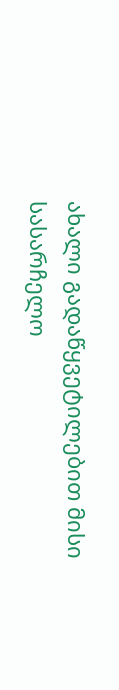ახალი გადაწყვეტილებით მისი სასარჩელო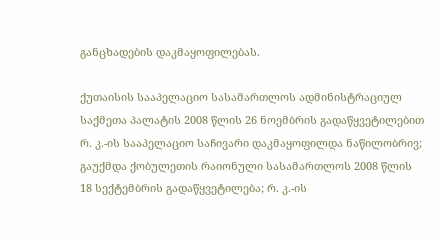განცხადების დაკმაყოფილებას.

ქუთაისის სააპელაციო სასამართლოს ადმინისტრაციულ საქმეთა პალატის 2008 წლის 26 ნოემბრის გადაწყვეტილებით რ. კ.-ის სააპელაციო საჩივარი დაკმაყოფილდა ნაწილობრივ; გაუქმდა ქობულეთის რაიონული სასამართლოს 2008 წლის 18 სექტემბრის გადაწყვეტილება; რ. კ.-ის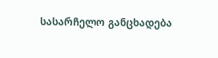სასარჩელო განცხადება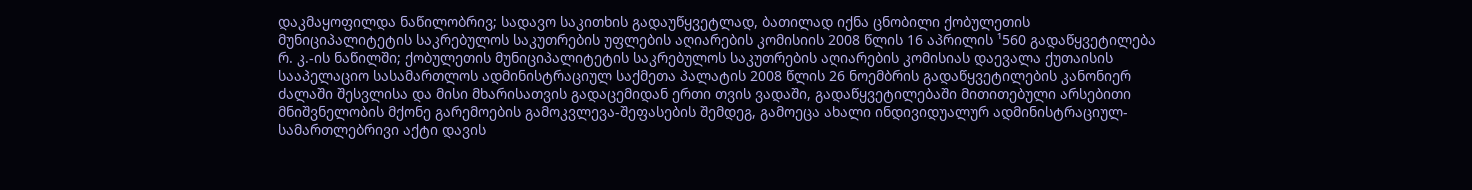დაკმაყოფილდა ნაწილობრივ; სადავო საკითხის გადაუწყვეტლად, ბათილად იქნა ცნობილი ქობულეთის მუნიციპალიტეტის საკრებულოს საკუთრების უფლების აღიარების კომისიის 2008 წლის 16 აპრილის ¹560 გადაწყვეტილება რ. კ.-ის ნაწილში; ქობულეთის მუნიციპალიტეტის საკრებულოს საკუთრების აღიარების კომისიას დაევალა ქუთაისის სააპელაციო სასამართლოს ადმინისტრაციულ საქმეთა პალატის 2008 წლის 26 ნოემბრის გადაწყვეტილების კანონიერ ძალაში შესვლისა და მისი მხარისათვის გადაცემიდან ერთი თვის ვადაში, გადაწყვეტილებაში მითითებული არსებითი მნიშვნელობის მქონე გარემოების გამოკვლევა-შეფასების შემდეგ, გამოეცა ახალი ინდივიდუალურ ადმინისტრაციულ-სამართლებრივი აქტი დავის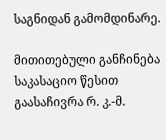საგნიდან გამომდინარე.

მითითებული განჩინება საკასაციო წესით გაასაჩივრა რ. კ.-მ.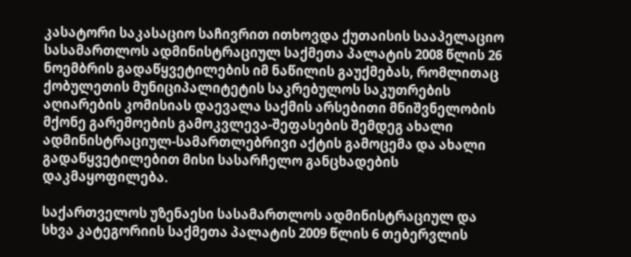კასატორი საკასაციო საჩივრით ითხოვდა ქუთაისის სააპელაციო სასამართლოს ადმინისტრაციულ საქმეთა პალატის 2008 წლის 26 ნოემბრის გადაწყვეტილების იმ ნაწილის გაუქმებას, რომლითაც ქობულეთის მუნიციპალიტეტის საკრებულოს საკუთრების აღიარების კომისიას დაევალა საქმის არსებითი მნიშვნელობის მქონე გარემოების გამოკვლევა-შეფასების შემდეგ ახალი ადმინისტრაციულ-სამართლებრივი აქტის გამოცემა და ახალი გადაწყვეტილებით მისი სასარჩელო განცხადების დაკმაყოფილება.

საქართველოს უზენაესი სასამართლოს ადმინისტრაციულ და სხვა კატეგორიის საქმეთა პალატის 2009 წლის 6 თებერვლის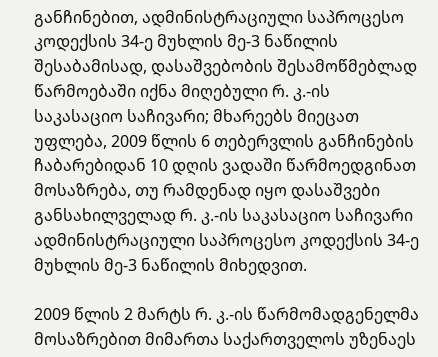განჩინებით, ადმინისტრაციული საპროცესო კოდექსის 34-ე მუხლის მე-3 ნაწილის შესაბამისად, დასაშვებობის შესამოწმებლად წარმოებაში იქნა მიღებული რ. კ.-ის საკასაციო საჩივარი; მხარეებს მიეცათ უფლება, 2009 წლის 6 თებერვლის განჩინების ჩაბარებიდან 10 დღის ვადაში წარმოედგინათ მოსაზრება, თუ რამდენად იყო დასაშვები განსახილველად რ. კ.-ის საკასაციო საჩივარი ადმინისტრაციული საპროცესო კოდექსის 34-ე მუხლის მე-3 ნაწილის მიხედვით.

2009 წლის 2 მარტს რ. კ.-ის წარმომადგენელმა მოსაზრებით მიმართა საქართველოს უზენაეს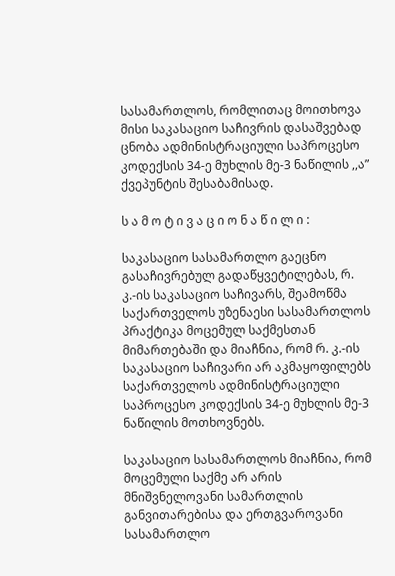სასამართლოს, რომლითაც მოითხოვა მისი საკასაციო საჩივრის დასაშვებად ცნობა ადმინისტრაციული საპროცესო კოდექსის 34-ე მუხლის მე-3 ნაწილის ,,ა” ქვეპუნტის შესაბამისად.

ს ა მ ო ტ ი ვ ა ც ი ო ნ ა წ ი ლ ი :

საკასაციო სასამართლო გაეცნო გასაჩივრებულ გადაწყვეტილებას, რ. კ.-ის საკასაციო საჩივარს, შეამოწმა საქართველოს უზენაესი სასამართლოს პრაქტიკა მოცემულ საქმესთან მიმართებაში და მიაჩნია, რომ რ. კ.-ის საკასაციო საჩივარი არ აკმაყოფილებს საქართველოს ადმინისტრაციული საპროცესო კოდექსის 34-ე მუხლის მე-3 ნაწილის მოთხოვნებს.

საკასაციო სასამართლოს მიაჩნია, რომ მოცემული საქმე არ არის მნიშვნელოვანი სამართლის განვითარებისა და ერთგვაროვანი სასამართლო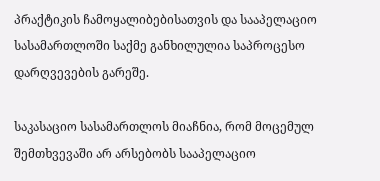პრაქტიკის ჩამოყალიბებისათვის და სააპელაციო სასამართლოში საქმე განხილულია საპროცესო დარღვევების გარეშე.

საკასაციო სასამართლოს მიაჩნია, რომ მოცემულ შემთხვევაში არ არსებობს სააპელაციო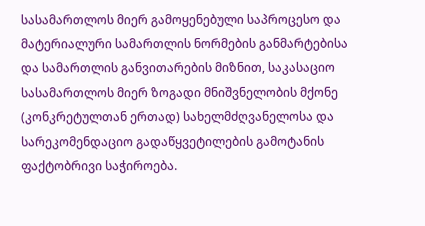სასამართლოს მიერ გამოყენებული საპროცესო და მატერიალური სამართლის ნორმების განმარტებისა და სამართლის განვითარების მიზნით, საკასაციო სასამართლოს მიერ ზოგადი მნიშვნელობის მქონე (კონკრეტულთან ერთად) სახელმძღვანელოსა და სარეკომენდაციო გადაწყვეტილების გამოტანის ფაქტობრივი საჭიროება.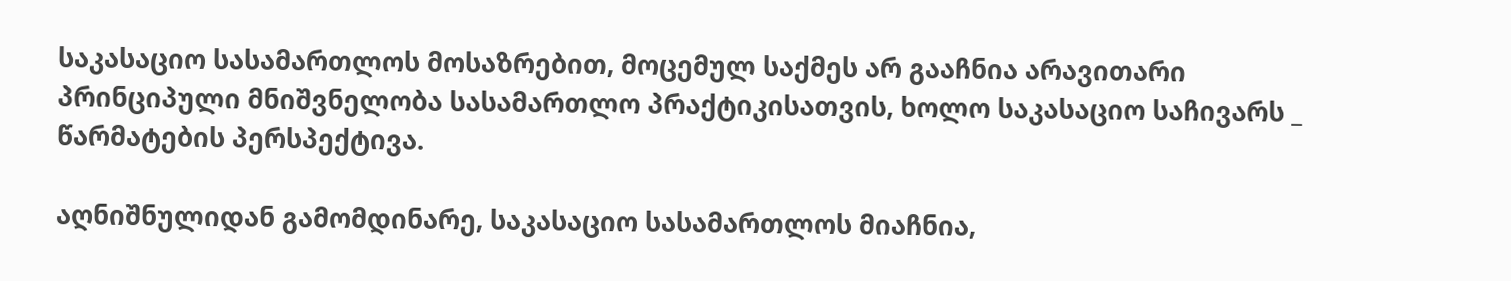საკასაციო სასამართლოს მოსაზრებით, მოცემულ საქმეს არ გააჩნია არავითარი პრინციპული მნიშვნელობა სასამართლო პრაქტიკისათვის, ხოლო საკასაციო საჩივარს _ წარმატების პერსპექტივა.

აღნიშნულიდან გამომდინარე, საკასაციო სასამართლოს მიაჩნია,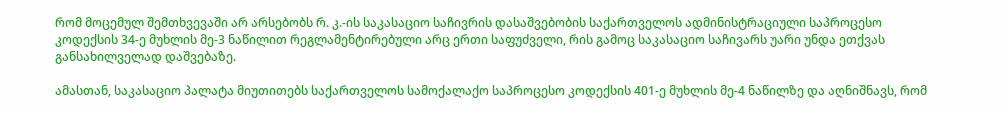რომ მოცემულ შემთხვევაში არ არსებობს რ. კ.-ის საკასაციო საჩივრის დასაშვებობის საქართველოს ადმინისტრაციული საპროცესო კოდექსის 34-ე მუხლის მე-3 ნაწილით რეგლამენტირებული არც ერთი საფუძველი, რის გამოც საკასაციო საჩივარს უარი უნდა ეთქვას განსახილველად დაშვებაზე.

ამასთან, საკასაციო პალატა მიუთითებს საქართველოს სამოქალაქო საპროცესო კოდექსის 401-ე მუხლის მე-4 ნაწილზე და აღნიშნავს, რომ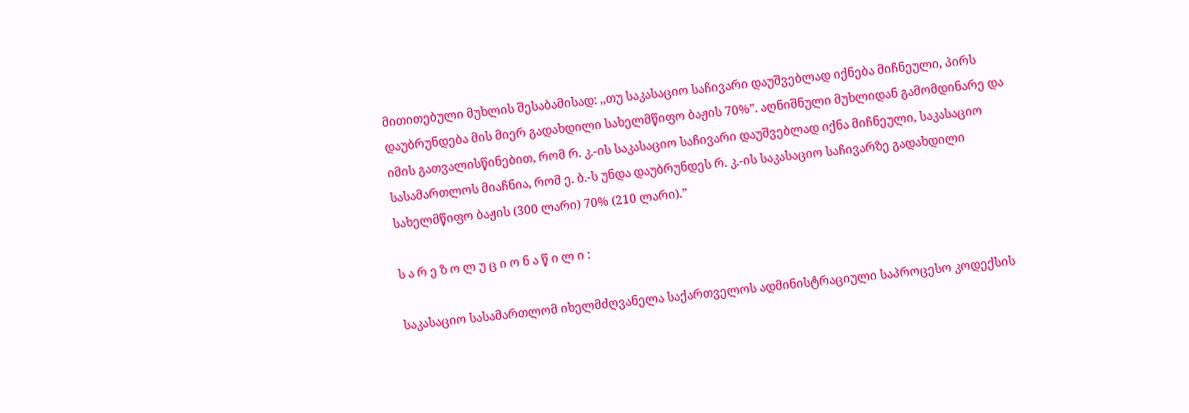მითითებული მუხლის შესაბამისად: ,,თუ საკასაციო საჩივარი დაუშვებლად იქნება მიჩნეული, პირს დაუბრუნდება მის მიერ გადახდილი სახელმწიფო ბაჟის 70%”. აღნიშნული მუხლიდან გამომდინარე და იმის გათვალისწინებით, რომ რ. კ.-ის საკასაციო საჩივარი დაუშვებლად იქნა მიჩნეული, საკასაციო სასამართლოს მიაჩნია, რომ ე. ბ.-ს უნდა დაუბრუნდეს რ. კ.-ის საკასაციო საჩივარზე გადახდილი სახელმწიფო ბაჟის (300 ლარი) 70% (210 ლარი).”

ს ა რ ე ზ ო ლ უ ც ი ო ნ ა წ ი ლ ი :

საკასაციო სასამართლომ იხელმძღვანელა საქართველოს ადმინისტრაციული საპროცესო კოდექსის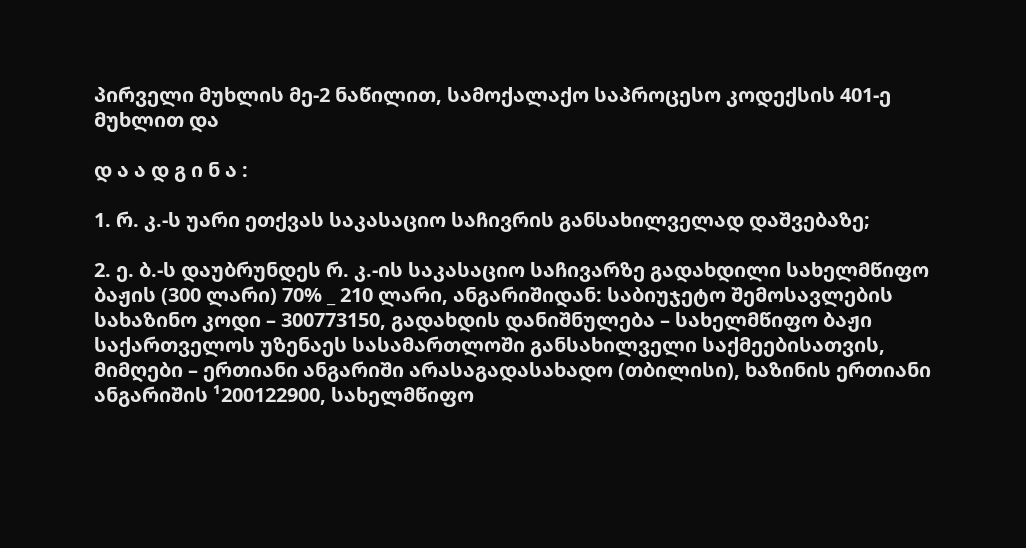პირველი მუხლის მე-2 ნაწილით, სამოქალაქო საპროცესო კოდექსის 401-ე მუხლით და

დ ა ა დ გ ი ნ ა :

1. რ. კ.-ს უარი ეთქვას საკასაციო საჩივრის განსახილველად დაშვებაზე;

2. ე. ბ.-ს დაუბრუნდეს რ. კ.-ის საკასაციო საჩივარზე გადახდილი სახელმწიფო ბაჟის (300 ლარი) 70% _ 210 ლარი, ანგარიშიდან: საბიუჯეტო შემოსავლების სახაზინო კოდი – 300773150, გადახდის დანიშნულება – სახელმწიფო ბაჟი საქართველოს უზენაეს სასამართლოში განსახილველი საქმეებისათვის, მიმღები – ერთიანი ანგარიში არასაგადასახადო (თბილისი), ხაზინის ერთიანი ანგარიშის ¹200122900, სახელმწიფო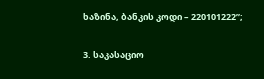ხაზინა, ბანკის კოდი – 220101222”;

3. საკასაციო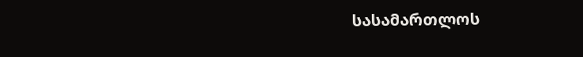სასამართლოს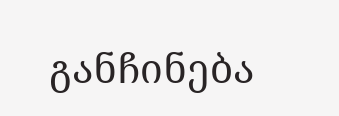განჩინება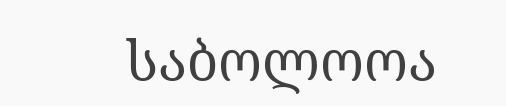საბოლოოა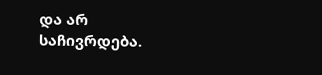და არ საჩივრდება.